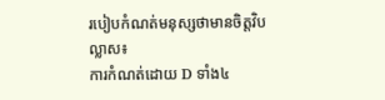របៀបកំណត់មនុស្សថាមានចិត្តវិបល្លាស៖
ការកំណត់ដោយ D ទាំង៤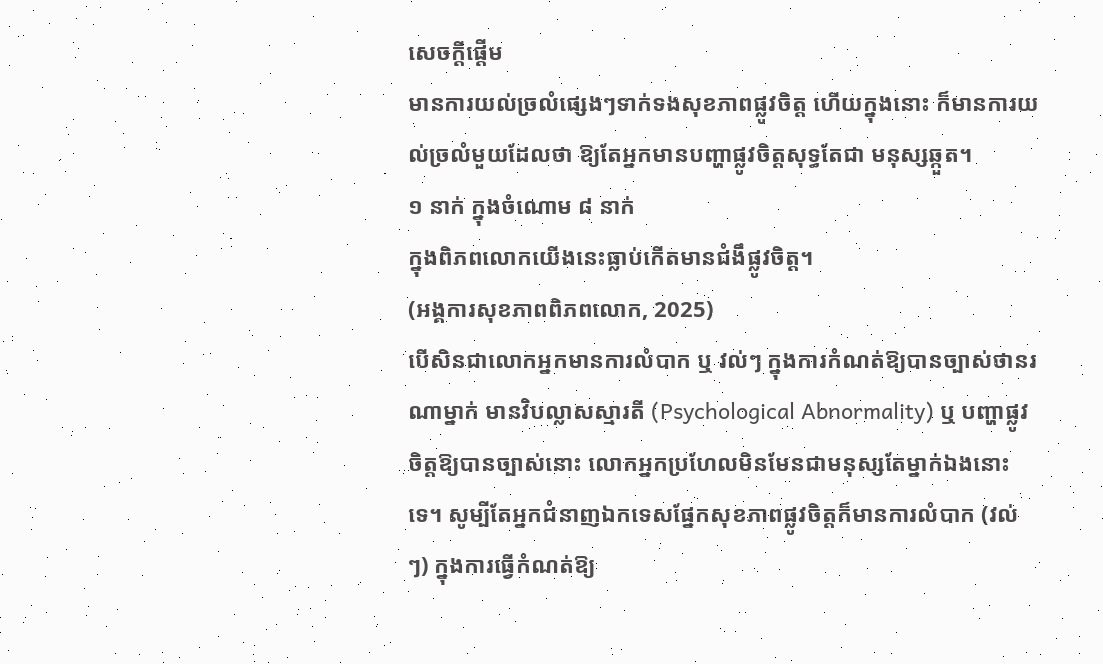សេចក្តីផ្តើម
មានការយល់ច្រលំផ្សេងៗទាក់ទងសុខភាពផ្លូវចិត្ត ហើយក្នុងនោះ ក៏មានការយល់ច្រលំមួយដែលថា ឱ្យតែអ្នកមានបញ្ហាផ្លូវចិត្តសុទ្ធតែជា មនុស្សឆ្កួត។
១ នាក់ ក្នុងចំណោម ៨ នាក់
ក្នុងពិភពលោកយើងនេះធ្លាប់កើតមានជំងឹផ្លូវចិត្ត។
(អង្គការសុខភាពពិភពលោក, 2025)
បើសិនជាលោកអ្នកមានការលំបាក ឬ វល់ៗ ក្នុងការកំណត់ឱ្យបានច្បាស់ថានរណាម្នាក់ មានវិបល្លាសស្មារតី (Psychological Abnormality) ឬ បញ្ហាផ្លូវចិត្តឱ្យបានច្បាស់នោះ លោកអ្នកប្រហែលមិនមែនជាមនុស្សតែម្នាក់ឯងនោះទេ។ សូម្បីតែអ្នកជំនាញឯកទេសផ្នែកសុខភាពផ្លូវចិត្តក៏មានការលំបាក (វល់ៗ) ក្នុងការធ្វើកំណត់ឱ្យ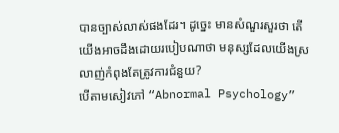បានច្បាស់លាស់ផងដែរ។ ដូច្នេះ មានសំណួរសួរថា តើយើងអាចដឹងដោយរបៀបណាថា មនុស្សដែលយើងស្រលាញ់កំពុងតែត្រូវការជំនួយ?
បើតាមសៀវភៅ “Abnormal Psychology”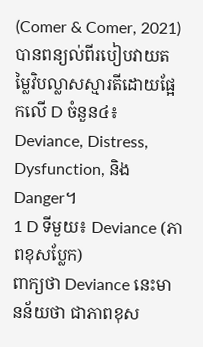(Comer & Comer, 2021) បានពន្យល់ពីរបៀបវាយតម្លៃវិបល្លាសស្មារតីដោយផ្អែកលើ D ចំនួន៤៖ Deviance, Distress, Dysfunction, និង Danger។
1 D ទីមួយ៖ Deviance (ភាពខុសប្លែក)
ពាក្យថា Deviance នេះមានន័យថា ជាភាពខុស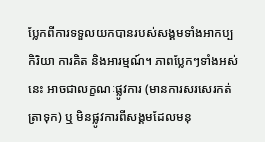ប្លែកពីការទទួលយកបានរបស់សង្គមទាំងអាកប្បកិរិយា ការគិត និងអារម្មណ៍។ ភាពប្លែកៗទាំងអស់នេះ អាចជាលក្ខណៈផ្លូវការ (មានការសរសេរកត់ត្រាទុក) ឬ មិនផ្លូវការពីសង្គមដែលមនុ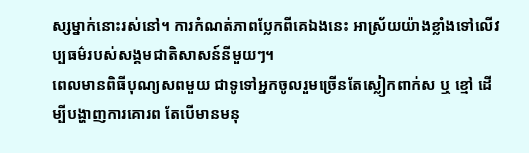ស្សម្នាក់នោះរស់នៅ។ ការកំណត់ភាពប្លែកពីគេឯងនេះ អាស្រ័យយ៉ាងខ្លាំងទៅលើវប្បធម៌របស់សង្គមជាតិសាសន៍នីមួយៗ។
ពេលមានពិធីបុណ្យសពមួយ ជាទូទៅអ្នកចូលរួមច្រើនតែស្លៀកពាក់ស ឬ ខ្មៅ ដើម្បីបង្ហាញការគោរព តែបើមានមនុ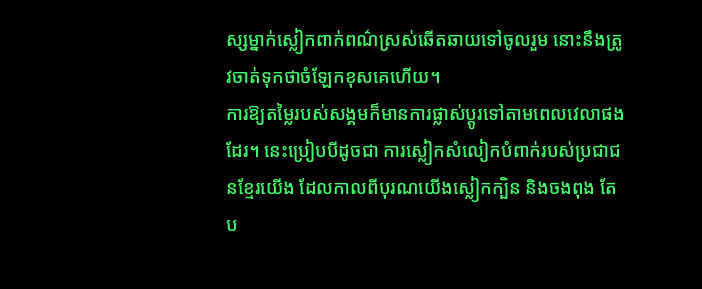ស្សម្នាក់ស្លៀកពាក់ពណ៌ស្រស់ឆើតឆាយទៅចូលរួម នោះនឹងត្រូវចាត់ទុកថាចំឡែកខុសគេហើយ។
ការឱ្យតម្លៃរបស់សង្គមក៏មានការផ្លាស់ប្តូរទៅតាមពេលវេលាផងដែរ។ នេះប្រៀបបីដូចជា ការស្លៀកសំលៀកបំពាក់របស់ប្រជាជនខ្មែរយើង ដែលកាលពីបុរណយើងស្លៀកក្បិន និងចងពុង តែប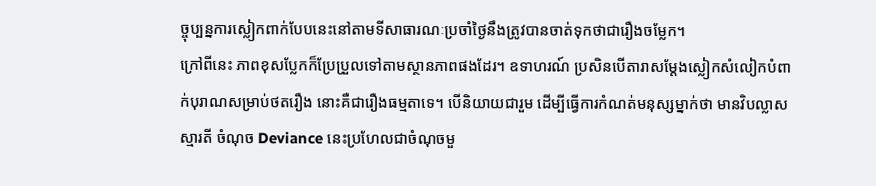ច្ចុប្បន្នការស្លៀកពាក់បែបនេះនៅតាមទីសាធារណៈប្រចាំថ្ងៃនឹងត្រូវបានចាត់ទុកថាជារឿងចម្លែក។
ក្រៅពីនេះ ភាពខុសប្លែកក៏ប្រែប្រួលទៅតាមស្ថានភាពផងដែរ។ ឧទាហរណ៍ ប្រសិនបើតារាសម្តែងស្លៀកសំលៀកបំពាក់បុរាណសម្រាប់ថតរឿង នោះគឺជារឿងធម្មតាទេ។ បើនិយាយជារួម ដើម្បីធ្វើការកំណត់មនុស្សម្នាក់ថា មានវិបល្លាសស្មារតី ចំណុច Deviance នេះប្រហែលជាចំណុចមួ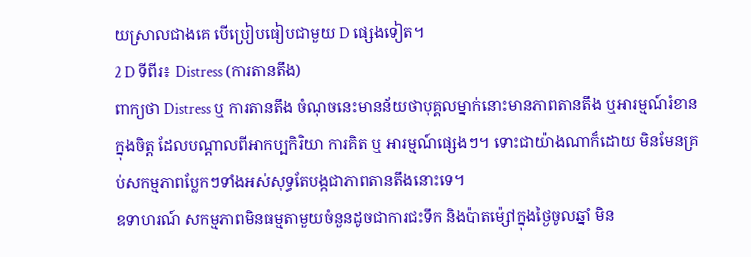យស្រាលជាងគេ បើប្រៀបធៀបជាមួយ D ផ្សេងទៀត។
2 D ទីពីរ៖ Distress (ការតានតឹង)
ពាក្យថា Distress ឬ ការតានតឹង ចំណុចនេះមានន័យថាបុគ្គលម្នាក់នោះមានភាពតានតឹង ឬអារម្មណ៍រំខានក្នុងចិត្ត ដែលបណ្តាលពីអាកប្បកិរិយា ការគិត ឬ អារម្មណ៍ផ្សេងៗ។ ទោះជាយ៉ាងណាក៏ដោយ មិនមែនគ្រប់សកម្មភាពប្លែកៗទាំងអស់សុទ្ធតែបង្កជាភាពតានតឹងនោះទេ។
ឧទាហរណ៍ សកម្មភាពមិនធម្មតាមួយចំនួនដូចជាការជះទឹក និងប៉ាតម៉្សៅក្នុងថ្ងៃចូលឆ្នាំ មិន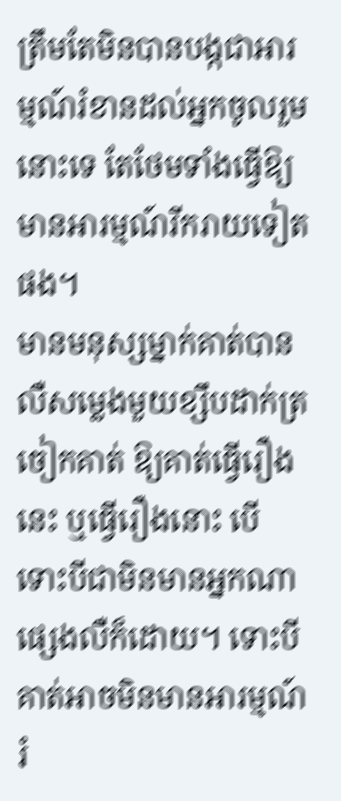ត្រឹមតែមិនបានបង្កជាអារម្មណ៍រំខានដល់អ្នកចូលរួមនោះទេ តែថែមទាំងធ្វើឱ្យមានអារម្មណ៍រីករាយទៀតផង។
មានមនុស្សម្នាក់គាត់បានលឺសម្លេងមួយខ្សឹបដាក់ត្រចៀកគាត់ ឱ្យគាត់ធ្វើរឿងនេះ ឬធ្វើរឿងនោះ បើទោះបីជាមិនមានអ្នកណាផ្សេងលឺក៏ដោយ។ ទោះបីគាត់អាចមិនមានអារម្មណ៍រំ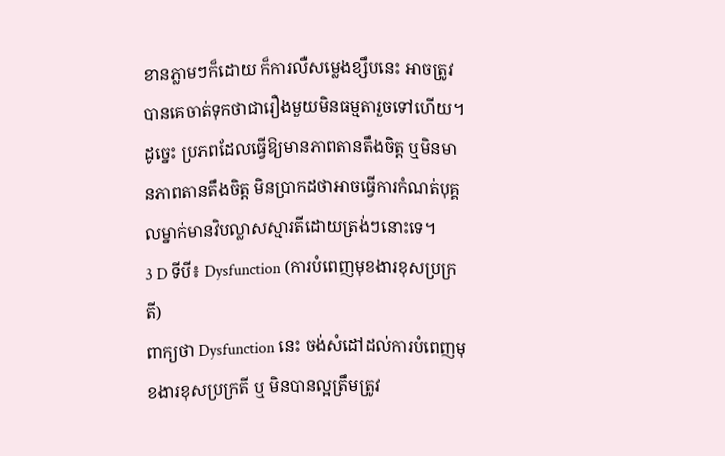ខានភ្លាមៗក៏ដោយ ក៏ការលឺសម្លេងខ្សឹបនេះ អាចត្រូវបានគេចាត់ទុកថាជារឿងមួយមិនធម្មតារួចទៅហើយ។
ដូច្នេះ ប្រភពដែលធ្វើឱ្យមានភាពតានតឹងចិត្ត ឬមិនមានភាពតានតឹងចិត្ត មិនប្រាកដថាអាចធ្វើការកំណត់បុគ្គលម្នាក់មានវិបល្លាសស្មារតីដោយត្រង់ៗនោះទេ។
3 D ទីបី៖ Dysfunction (ការបំពេញមុខងារខុសប្រក្រតី)
ពាក្យថា Dysfunction នេះ ចង់សំដៅដល់ការបំពេញមុខងារខុសប្រក្រតី ឬ មិនបានល្អត្រឹមត្រូវ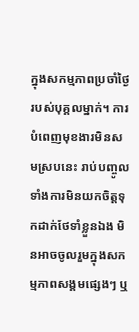ក្នុងសកម្មភាពប្រចាំថ្ងៃរបស់បុគ្គលម្នាក់។ ការបំពេញមុខងារមិនសមស្របនេះ រាប់បញ្ចូលទាំងការមិនយកចិត្តទុកដាក់ថែទាំខ្លួនឯង មិនអាចចូលរួមក្នុងសកម្មភាពសង្គមផ្សេងៗ ឬ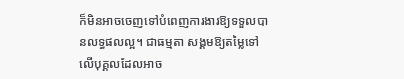ក៏មិនអាចចេញទៅបំពេញការងារឱ្យទទួលបានលទ្ធផលល្អ។ ជាធម្មតា សង្គមឱ្យតម្លៃទៅលើបុគ្គលដែលអាច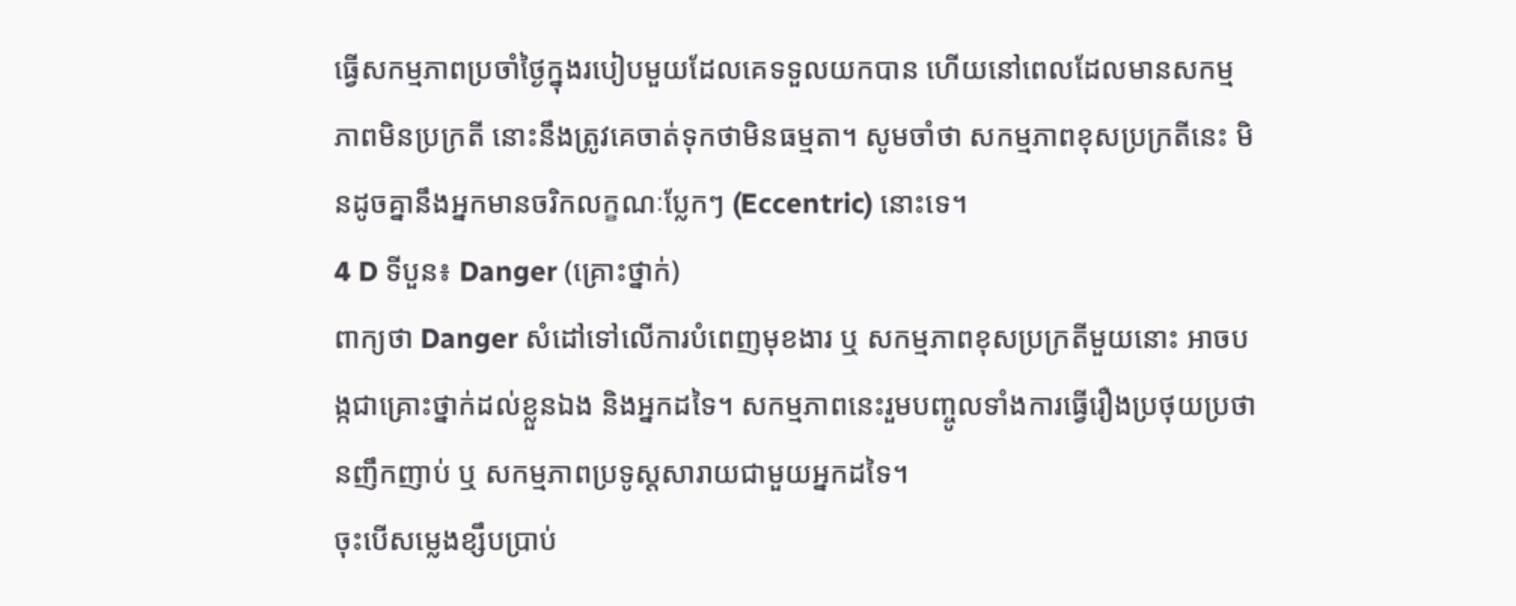ធ្វើសកម្មភាពប្រចាំថ្ងៃក្នុងរបៀបមួយដែលគេទទួលយកបាន ហើយនៅពេលដែលមានសកម្មភាពមិនប្រក្រតី នោះនឹងត្រូវគេចាត់ទុកថាមិនធម្មតា។ សូមចាំថា សកម្មភាពខុសប្រក្រតីនេះ មិនដូចគ្នានឹងអ្នកមានចរិកលក្ខណៈប្លែកៗ (Eccentric) នោះទេ។
4 D ទីបួន៖ Danger (គ្រោះថ្នាក់)
ពាក្យថា Danger សំដៅទៅលើការបំពេញមុខងារ ឬ សកម្មភាពខុសប្រក្រតីមួយនោះ អាចបង្កជាគ្រោះថ្នាក់ដល់ខ្លួនឯង និងអ្នកដទៃ។ សកម្មភាពនេះរួមបញ្ចូលទាំងការធ្វើរឿងប្រថុយប្រថានញឹកញាប់ ឬ សកម្មភាពប្រទូស្តសារាយជាមួយអ្នកដទៃ។
ចុះបើសម្លេងខ្សឹបប្រាប់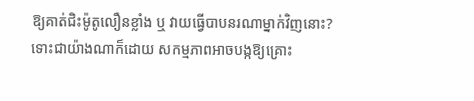ឱ្យគាត់ជិះម៉ូតូលឿនខ្លាំង ឬ វាយធ្វើបាបនរណាម្នាក់វិញនោះ?
ទោះជាយ៉ាងណាក៏ដោយ សកម្មភាពអាចបង្កឱ្យគ្រោះ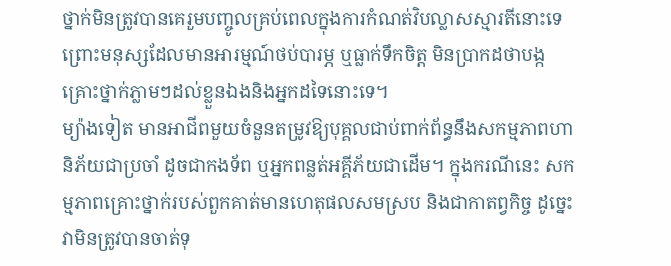ថ្នាក់មិនត្រូវបានគេរួមបញ្ចូលគ្រប់ពេលក្នុងការកំណត់វិបល្លាសស្មារតីនោះទេ ព្រោះមនុស្សដែលមានអារម្មណ៍ថប់បារម្ភ ឬធ្លាក់ទឹកចិត្ត មិនប្រាកដថាបង្កគ្រោះថ្នាក់ភ្លាមៗដល់ខ្លួនឯងនិងអ្នកដទៃនោះទេ។
ម្យ៉ាងទៀត មានអាជីពមួយចំនួនតម្រូវឱ្យបុគ្គលជាប់ពាក់ព័ន្ធនឹងសកម្មភាពហានិភ័យជាប្រចាំ ដូចជាកងទ័ព ឬអ្នកពន្លត់អគ្គីភ័យជាដើម។ ក្នុងករណីនេះ សកម្មភាពគ្រោះថ្នាក់របស់ពួកគាត់មានហេតុផលសមស្រប និងជាកាតព្វកិច្ច ដូច្នេះវាមិនត្រូវបានចាត់ទុ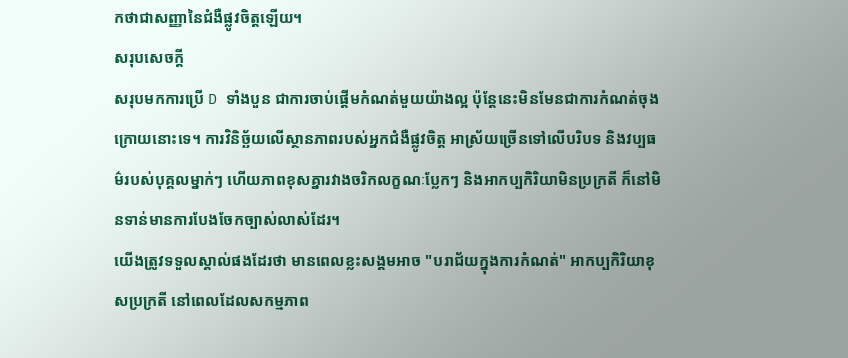កថាជាសញ្ញានៃជំងឺផ្លូវចិត្តឡើយ។
សរុបសេចក្តី
សរុបមកការប្រើ D ទាំងបួន ជាការចាប់ផ្តើមកំណត់មួយយ៉ាងល្អ ប៉ុន្តែនេះមិនមែនជាការកំណត់ចុងក្រោយនោះទេ។ ការវិនិច្ឆ័យលើស្ថានភាពរបស់អ្នកជំងឺផ្លូវចិត្ត អាស្រ័យច្រើនទៅលើបរិបទ និងវប្បធម៌របស់បុគ្គលម្នាក់ៗ ហើយភាពខុសគ្នារវាងចរិកលក្ខណៈប្លែកៗ និងអាកប្បកិរិយាមិនប្រក្រតី ក៏នៅមិនទាន់មានការបែងចែកច្បាស់លាស់ដែរ។
យើងត្រូវទទួលស្គាល់ផងដែរថា មានពេលខ្លះសង្គមអាច "បរាជ័យក្នុងការកំណត់" អាកប្បកិរិយាខុសប្រក្រតី នៅពេលដែលសកម្មភាព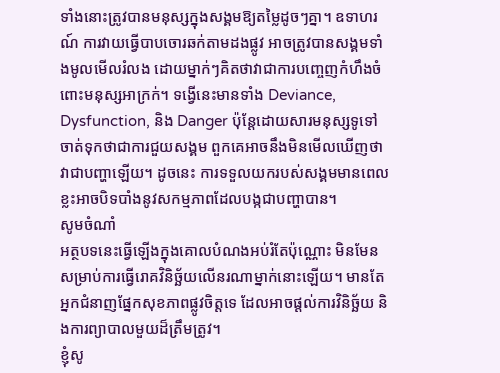ទាំងនោះត្រូវបានមនុស្សក្នុងសង្គមឱ្យតម្លៃដូចៗគ្នា។ ឧទាហរណ៍ ការវាយធ្វើបាបចោរឆក់តាមដងផ្លូវ អាចត្រូវបានសង្គមទាំងមូលមើលរំលង ដោយម្នាក់ៗគិតថាវាជាការបញ្ចេញកំហឹងចំពោះមនុស្សអាក្រក់។ ទង្វើនេះមានទាំង Deviance, Dysfunction, និង Danger ប៉ុន្តែដោយសារមនុស្សទូទៅចាត់ទុកថាជាការជួយសង្គម ពួកគេអាចនឹងមិនមើលឃើញថាវាជាបញ្ហាឡើយ។ ដូចនេះ ការទទួលយករបស់សង្គមមានពេលខ្លះអាចបិទបាំងនូវសកម្មភាពដែលបង្កជាបញ្ហាបាន។
សូមចំណាំ
អត្ថបទនេះធ្វើឡើងក្នុងគោលបំណងអប់រំតែប៉ុណ្ណោះ មិនមែនសម្រាប់ការធ្វើរោគវិនិច្ឆ័យលើនរណាម្នាក់នោះឡើយ។ មានតែអ្នកជំនាញផ្នែកសុខភាពផ្លូវចិត្តទេ ដែលអាចផ្តល់ការវិនិច្ឆ័យ និងការព្យាបាលមួយដ៏ត្រឹមត្រូវ។
ខ្ញុំសូ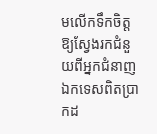មលើកទឹកចិត្តឱ្យស្វែងរកជំនួយពីអ្នកជំនាញឯកទេសពិតប្រាកដ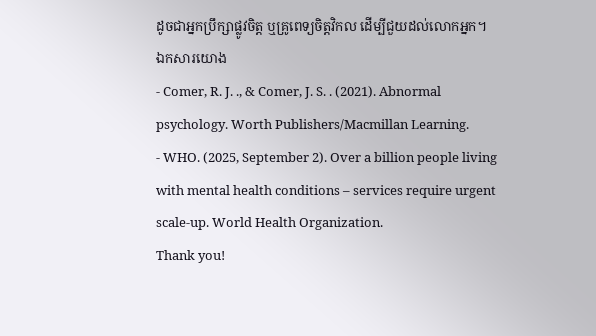ដូចជាអ្នកប្រឹក្សាផ្លូវចិត្ត ឬគ្រូពេទ្យចិត្តវិកល ដើម្បីជួយដល់លោកអ្នក។
ឯកសារយោង
- Comer, R. J. ., & Comer, J. S. . (2021). Abnormal psychology. Worth Publishers/Macmillan Learning.
- WHO. (2025, September 2). Over a billion people living with mental health conditions – services require urgent scale-up. World Health Organization.
Thank you!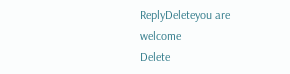ReplyDeleteyou are welcome
Delete